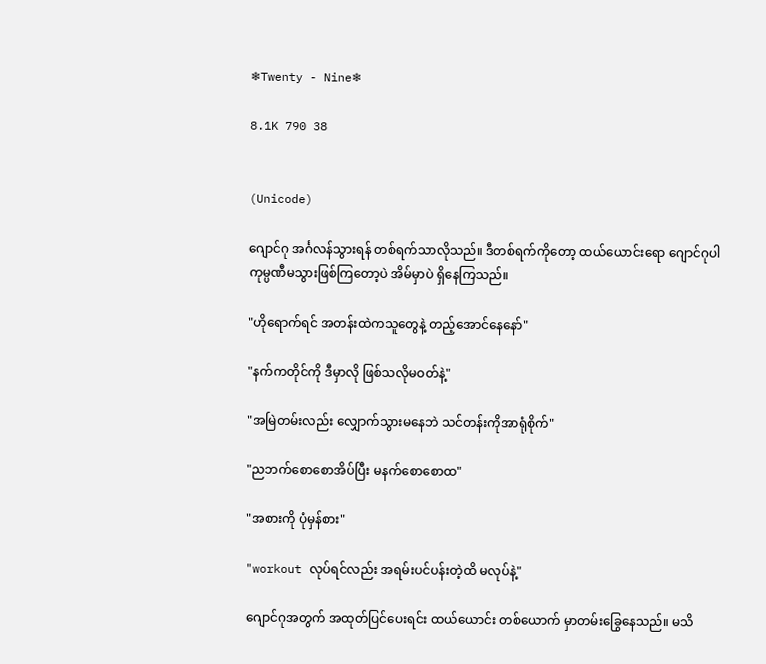❄Twenty - Nine❄

8.1K 790 38


(Unicode)

ဂျောင်ဂု အင်္ဂလန်သွားရန် တစ်ရက်သာလိုသည်။ ဒီတစ်ရက်ကိုတော့ ထယ်ယောင်းရော ဂျောင်ဂုပါ ကုမ္ပဏီမသွားဖြစ်ကြတော့ပဲ အိမ်မှာပဲ ‌ရှိနေကြသည်။

"ဟိုရောက်ရင် အတန်းထဲကသူတွေနဲ့ တည့်အောင်နေနော်"

"နက်ကတိုင်ကို ဒီမှာလို ဖြစ်သလိုမဝတ်နဲ့"

"အမြဲတမ်းလည်း ‌လျှောက်သွားမနေဘဲ ‌သင်တန်းကိုအာရုံစိုက်"

"ညဘက်စောစောအိပ်ပြီး မနက်စောစောထ"

"အစားကို ပုံမှန်စား"

"workout လုပ်ရင်လည်း အရမ်းပင်ပန်းတဲ့ထိ မလုပ်နဲ့"

ဂျောင်ဂုအတွက် အထုတ်ပြင်ပေးရင်း ထယ်ယောင်း တစ်ယောက် မှာတမ်းခြွေနေသည်။ မသိ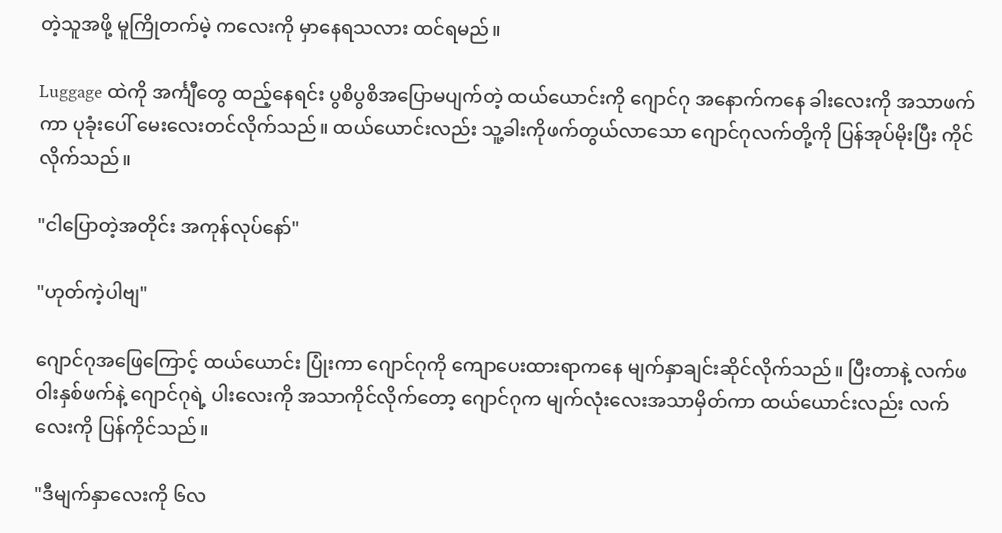တဲ့သူအဖို့ မူကြိုတက်မဲ့ က‌လေးကို မှာနေရသလား ထင်ရမည်။

Luggage ထဲကို အင်္ကျီတွေ ထည့်နေရင်း ပွစိပွစိအပြောမပျက်တဲ့ ထယ်ယောင်းကို ဂျောင်ဂု အနောက်ကနေ ခါးလေးကို အသာဖက်ကာ ပုခုံးပေါ် မေးလေး‌တင်လိုက်သည်။ ထယ်ယောင်းလည်း သူ့ခါးကိုဖက်တွယ်လာသော ဂျောင်ဂုလက်တို့ကို ပြန်အုပ်မိုးပြီး ကိုင်လိုက်သည်။

"ငါပြောတဲ့အတိုင်း အကုန်လုပ်နော်"

"ဟုတ်ကဲ့ပါဗျ"

ဂျောင်ဂုအဖြေကြောင့် ထယ်ယောင်း ပြုံးကာ ဂျောင်ဂုကို ကျောပေးထားရာကနေ မျက်နှာချင်းဆိုင်လိုက်သည်။ ပြီးတာနဲ့ လက်ဖဝါးနှစ်ဖက်နဲ့ ဂျောင်ဂုရဲ့ ပါးလေးကို အသာကိုင်လိုက်တော့ ဂျောင်ဂုက မျက်လုံးလေးအသာမှိတ်ကာ ထယ်ယောင်းလည်း လက်လေးကို ပြန်ကိုင်သည်။

"ဒီမျက်နှာလေးကို ၆လ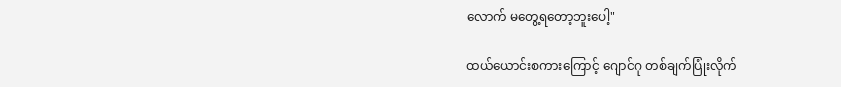လောက်‌ မတွေ့ရတော့ဘူးပေါ့"

ထယ်ယောင်းစကားကြောင့် ဂျောင်ဂု တစ်ချက်ပြုံးလိုက်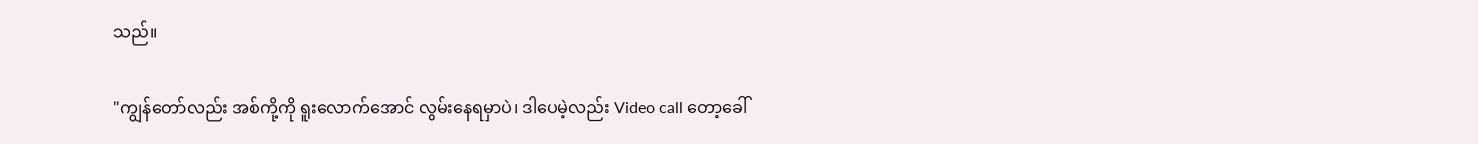သည်။

"ကျွန်တော်လည်း အစ်ကို့ကို ရူးလောက်‌အောင် လွမ်းနေရမှာပဲ၊ ဒါပေမဲ့လည်း Video call တော့ခေါ်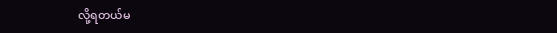လို့ရတယ်မ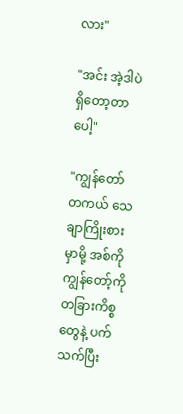လား"

"အင်း အဲ့ဒါပဲရှိတော့တာပေါ့"

"ကျွန်တော် တကယ် သေချာကြိုးစားမှာမို့ အစ်ကိုကျွန်တော့်ကို တခြားကိစ္စတွေနဲ့ ပက်သက်ပြီး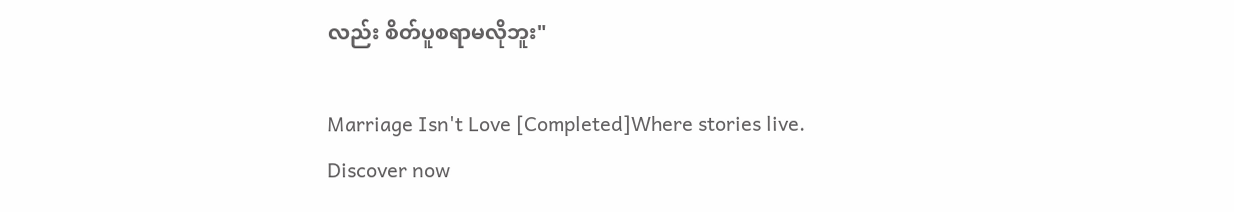လည်း စိတ်ပူစရာမလိုဘူး"

Marriage Isn't Love [Completed]Where stories live. Discover now